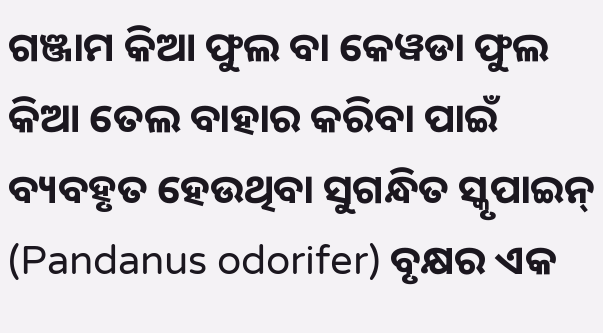ଗଞ୍ଜାମ କିଆ ଫୁଲ ବା କେୱଡା ଫୁଲ କିଆ ତେଲ ବାହାର କରିବା ପାଇଁ ବ୍ୟବହୃତ ହେଉଥିବା ସୁଗନ୍ଧିତ ସ୍କୃପାଇନ୍ (Pandanus odorifer) ବୃକ୍ଷର ଏକ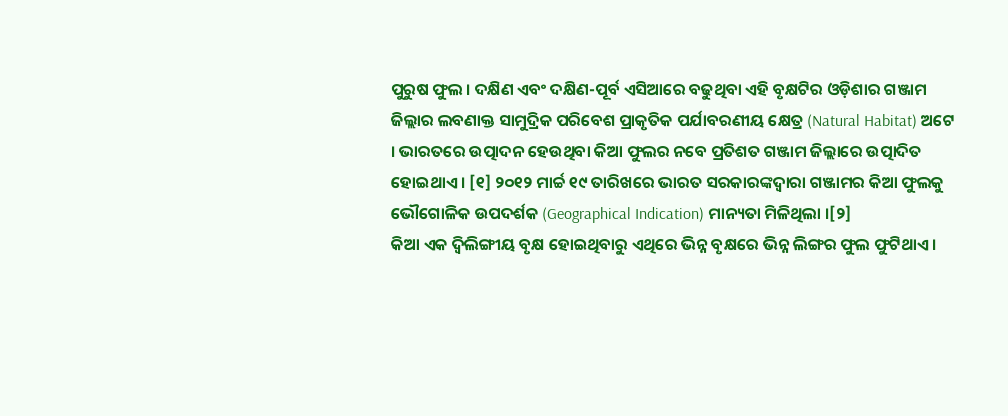ପୁରୁଷ ଫୁଲ । ଦକ୍ଷିଣ ଏବଂ ଦକ୍ଷିଣ-ପୂର୍ବ ଏସିଆରେ ବଢୁଥିବା ଏହି ବୃକ୍ଷଟିର ଓଡ଼ିଶାର ଗଞ୍ଜାମ ଜିଲ୍ଲାର ଲବଣାକ୍ତ ସାମୁଦ୍ରିକ ପରିବେଶ ପ୍ରାକୃତିକ ପର୍ଯାବରଣୀୟ କ୍ଷେତ୍ର (Natural Habitat) ଅଟେ । ଭାରତରେ ଉତ୍ପାଦନ ହେଉଥିବା କିଆ ଫୁଲର ନବେ ପ୍ରତିଶତ ଗଞ୍ଜାମ ଜିଲ୍ଲାରେ ଉତ୍ପାଦିତ ହୋଇଥାଏ । [୧] ୨୦୧୨ ମାର୍ଚ୍ଚ ୧୯ ତାରିଖରେ ଭାରତ ସରକାରଙ୍କଦ୍ୱାରା ଗଞ୍ଜାମର କିଆ ଫୁଲକୁ ଭୌଗୋଳିକ ଉପଦର୍ଶକ (Geographical Indication) ମାନ୍ୟତା ମିଳିଥିଲା ।[୨]
କିଆ ଏକ ଦ୍ୱିଲିଙ୍ଗୀୟ ବୃକ୍ଷ ହୋଇଥିବାରୁ ଏଥିରେ ଭିନ୍ନ ବୃକ୍ଷରେ ଭିନ୍ନ ଲିଙ୍ଗର ଫୁଲ ଫୁଟିଥାଏ ।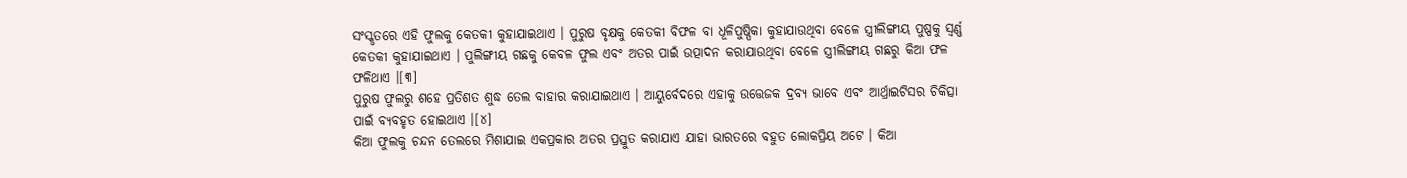ସଂସ୍କୃତରେ ଏହି ଫୁଲକୁ କେତକୀ କୁହାଯାଇଥାଏ । ପୁରୁଷ ବୃକ୍ଷକୁ କେତକୀ ବିଫଳ ବା ଧୂଳିପୁଷ୍ପିକା କୁହାଯାଉଥିବା ବେଳେ ସ୍ତ୍ରୀଲିଙ୍ଗୀୟ ପୁଷ୍ପକୁ ସ୍ୱର୍ଣ୍ଣ କେତକୀ କୁହାଯାଇଥାଏ । ପୁଲିଙ୍ଗୀୟ ଗଛକୁ କେବଳ ଫୁଲ ଏବଂ ଅତର ପାଇଁ ଉତ୍ପାଦନ କରାଯାଉଥିବା ବେଳେ ସ୍ତ୍ରୀଲିଙ୍ଗୀୟ ଗଛରୁ କିଆ ଫଳ ଫଳିଥାଏ ।[୩]
ପୁରୁଷ ଫୁଲରୁ ଶହେ ପ୍ରତିଶତ ଶୁଦ୍ଧ ତେଲ ବାହାର କରାଯାଇଥାଏ । ଆୟୁର୍ବେଦରେ ଏହାକୁ ଉତ୍ତେଜକ ଦ୍ରବ୍ୟ ଭାବେ ଏବଂ ଆର୍ଥ୍ରାଇଟିସର ଚିକିତ୍ସା ପାଇଁ ବ୍ୟବହୃତ ହୋଇଥାଏ ।[୪]
କିଆ ଫୁଲକୁ ଚନ୍ଦନ ତେଲରେ ମିଶାଯାଇ ଏକପ୍ରକାର ଅତର ପ୍ରସ୍ତୁତ କରାଯାଏ ଯାହା ଭାରତରେ ବହୁତ ଲୋକପ୍ରିୟ ଅଟେ । କିଆ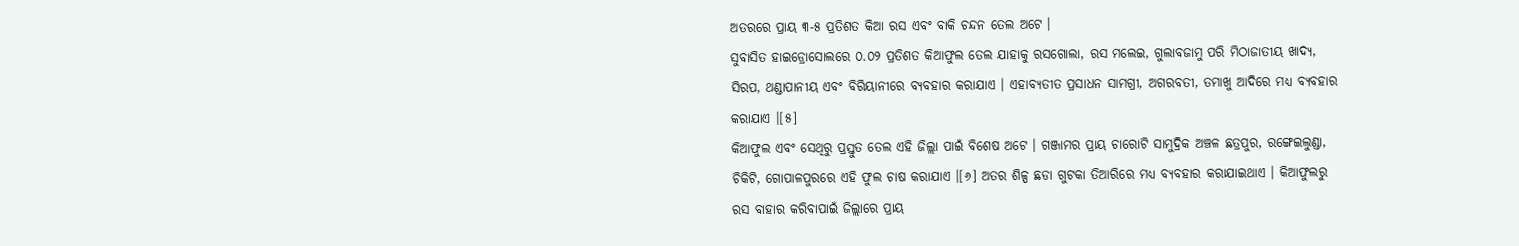ଅତରରେ ପ୍ରାୟ ୩-୫ ପ୍ରତିଶତ କିଆ ରସ ଏବଂ ବାକି ଚନ୍ଦନ ତେଲ ଅଟେ ।
ସୁବାସିତ ହାଇଡ୍ରୋସୋଲରେ ୦.୦୨ ପ୍ରତିଶତ କିଆଫୁଲ ତେଲ ଯାହାକୁ ରସଗୋଲା, ରସ ମଲେଇ, ଗୁଲାବଜାମୁ ପରି ମିଠାଜାତୀୟ ଖାଦ୍ୟ, ସିରପ, ଥଣ୍ଡାପାନୀୟ ଏବଂ ବିରିୟାନୀରେ ବ୍ୟବହାର କରାଯାଏ । ଏହାବ୍ୟତୀତ ପ୍ରସାଧନ ସାମଗ୍ରୀ, ଅଗରବତୀ, ତମାଖୁ ଆଦିରେ ମଧ୍ୟ ବ୍ୟବହାର କରାଯାଏ ।[୫]
କିଆଫୁଲ ଏବଂ ସେଥିରୁ ପ୍ରସ୍ତୁତ ତେଲ ଏହି ଜିଲ୍ଲା ପାଇଁ ବିଶେଷ ଅଟେ । ଗଞ୍ଜାମର ପ୍ରାୟ ଚାରୋଟି ସାମୁଦ୍ରିକ ଅଞ୍ଚଳ ଛତ୍ରପୁର, ରଙ୍ଗେଇଲୁଣ୍ଡା, ଚିକିଟି, ଗୋପାଳପୁରରେ ଏହି ଫୁଲ ଚାଷ କରାଯାଏ ।[୬] ଅତର ଶିଳ୍ପ ଛଡା ଗୁଟକା ତିଆରିରେ ମଧ୍ୟ ବ୍ୟବହାର କରାଯାଇଥାଏ । କିଆଫୁଲରୁ ରସ ବାହାର କରିବାପାଇଁ ଜିଲ୍ଲାରେ ପ୍ରାୟ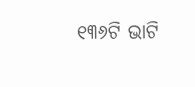୧୩୬ଟି ଭାଟି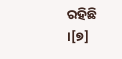ରହିଛି ।[୭]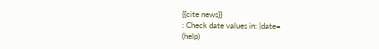{{cite news}}
: Check date values in: |date=
(help)